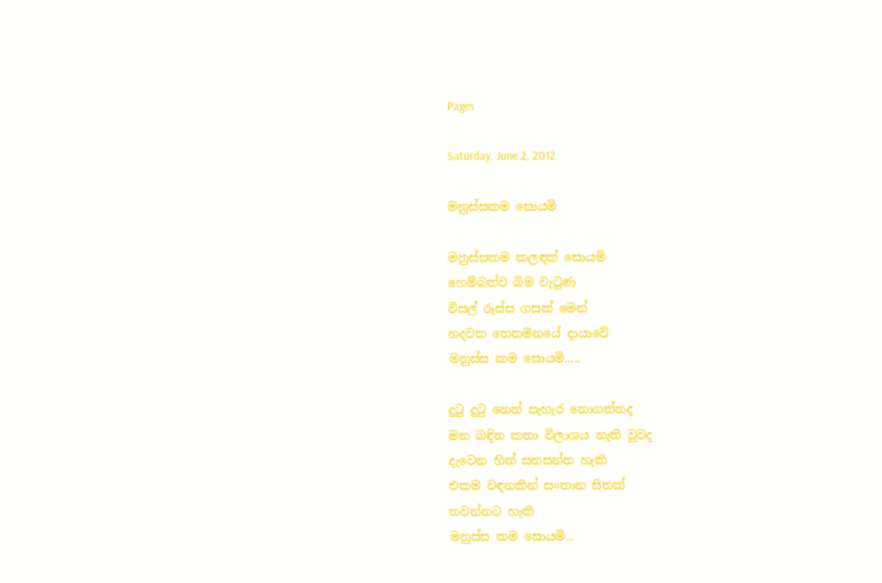Pages

Saturday, June 2, 2012

මනුස්සකම සොයමි

මනුස්සකම කලඳක් සොයමි
හෙම්බත්ව බිම වැටුණ
විසල් රූස්ස ගසක් මෙන්
හදවත තෙතමනයේ දායාවේ
මනුස්ස කම සොයමි.....

දුටු දුටු නෙත් පැහැර නොගත්තද
මන බඳින කතා විලාශය නැති වුවද
දැවෙන හිත් සනසන්න හැකි
එකම වඳනකින් සංතාන සිතක්
තවන්නට හැකි
මනුස්ස කම සොයමි...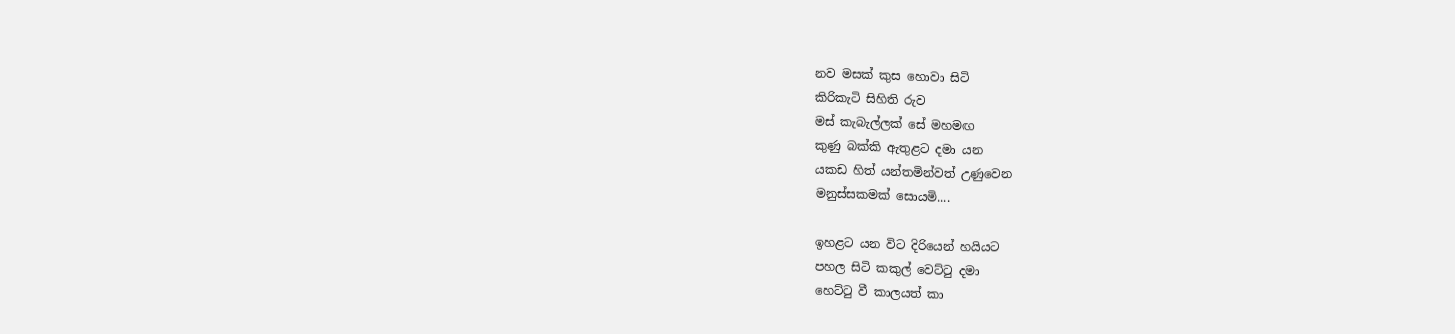නව මසක් කුස හොවා සිටි
කිරිකැටි සිහිති රුව
මස් කැබැල්ලක් සේ මහමඟ
කුණු බක්කි ඇතුළට දමා යන
යකඩ හිත් යන්තමින්වත් උණුවෙන
මනුස්සකමක් සොයමි....

ඉහළට යන විට දිරියෙන් හයියට
පහල සිටි කකුල් වෙට්ටු දමා
හෙට්ටු වී කාලයත් කා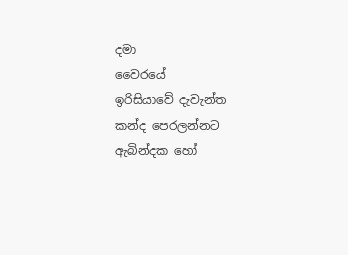දමා
වෛරයේ ඉරිසියාවේ ‍දැවැන්ත
කන්ද පෙරලන්නට ඇබින්දක හෝ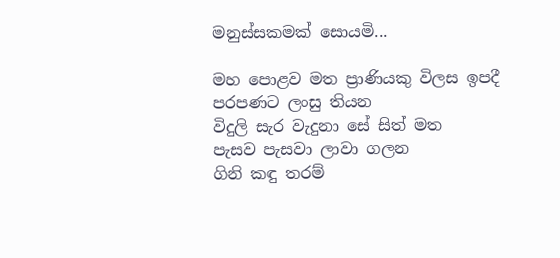මනුස්සකමක් සොයමි...

මහ පොළව මත ප්‍රාණියකු විලස ඉපදී
පරපණට ලංසු තියන
විදුලි සැර වැදුනා සේ සිත් මත
පැසව පැසවා ලාවා ගලන
ගිනි කඳු තරම්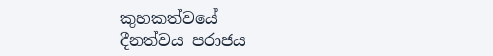කුහකත්වයේ
දීනත්වය පරාජය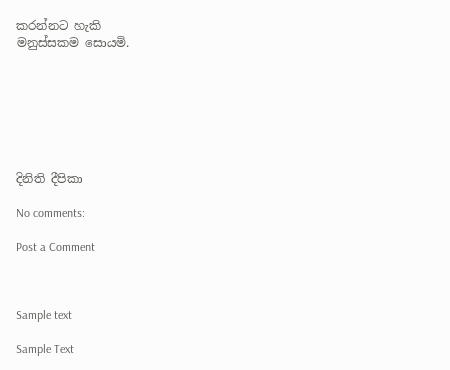කරන්නට හැකි
මනුස්සකම සොයමි.







දිනිති දීපිකා

No comments:

Post a Comment



Sample text

Sample Text